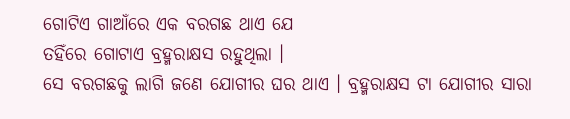ଗୋଟିଏ ଗାଆଁରେ ଏକ ବରଗଛ ଥାଏ ଯେ
ତହିଁରେ ଗୋଟାଏ ବ୍ରହ୍ମରାକ୍ଷସ ରହୁଥିଲା ।
ସେ ବରଗଛକୁ ଲାଗି ଜଣେ ଯୋଗୀର ଘର ଥାଏ । ବ୍ରହ୍ମରାକ୍ଷସ ଟା ଯୋଗୀର ସାରା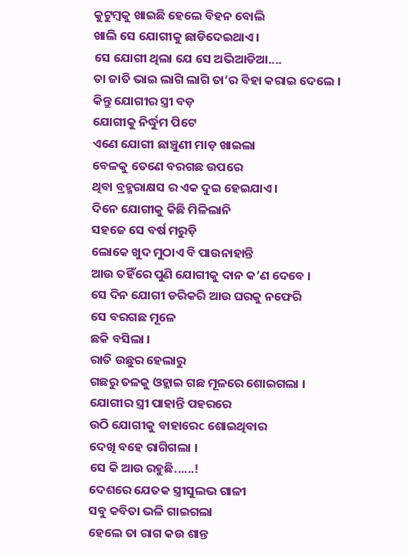କୁଟୁମ୍ବକୁ ଖାଇଛି ହେଲେ ବିହନ ବୋଲି
ଖାଲି ସେ ଯୋଗୀକୁ ଛାଡିଦେଇଥାଏ ।
ସେ ଯୋଗୀ ଥିଲା ଯେ ସେ ଅଭିଆଡିଆ....
ତା ଜାତି ଭାଇ ଲାଗି ଲାଗି ତା’ର ବିହା କରାଇ ଦେଲେ ।
କିନ୍ତୁ ଯୋଗୀର ସ୍ତ୍ରୀ ବଡ଼
ଯୋଗୀକୁ ନିର୍ଦ୍ଧୁମ ପିଟେ
ଏଣେ ଯୋଗୀ ଛାଞ୍ଚୁଣୀ ମାଡ଼ ଖାଇଲା
ବେଳକୁ ତେଣେ ବରଗଛ ଉପରେ
ଥିବା ବ୍ରହ୍ମରାକ୍ଷସ ର ଏକ ଦୁଇ ହେଇଯାଏ ।
ଦିନେ ଯୋଗୀକୁ କିଛି ମିଳିଲାନି
ସହଜେ ସେ ବର୍ଷ ମରୁଡ଼ି
ଲୋକେ ଖୁଦ ମୁଠାଏ ବି ପାଉନାହାନ୍ତି
ଆଉ ତହିଁରେ ପୁଣି ଯୋଗୀକୁ ଦାନ କ’ଣ ଦେବେ ।
ସେ ଦିନ ଯୋଗୀ ଡରିକରି ଆଉ ଘରକୁ ନଫେରି
ସେ ବରଗଛ ମୂଳେ
ଛକି ବସିଲା ।
ରାତି ଉଛୁର ହେଲାରୁ
ଗଛରୁ ତଳକୁ ଓହ୍ଲାଇ ଗଛ ମୂଳରେ ଶୋଇଗଲା ।
ଯୋଗୀର ସ୍ତ୍ରୀ ପାହାନ୍ତି ପହରରେ
ଉଠି ଯୋଗୀକୁ ବାହାରେc ଶୋଇଥିବାର
ଦେଖି ବହେ ରାଗିଗଲା ।
ସେ କି ଆଉ ରହୁଛି......!
ଦେଶରେ ଯେତକ ସ୍ତ୍ରୀସୁଲଭ ଗାଳୀ
ସବୁ କବିତା ଭଳି ଗାଇଗଲା
ହେଲେ ତା ରାଗ କଉ ଶାନ୍ତ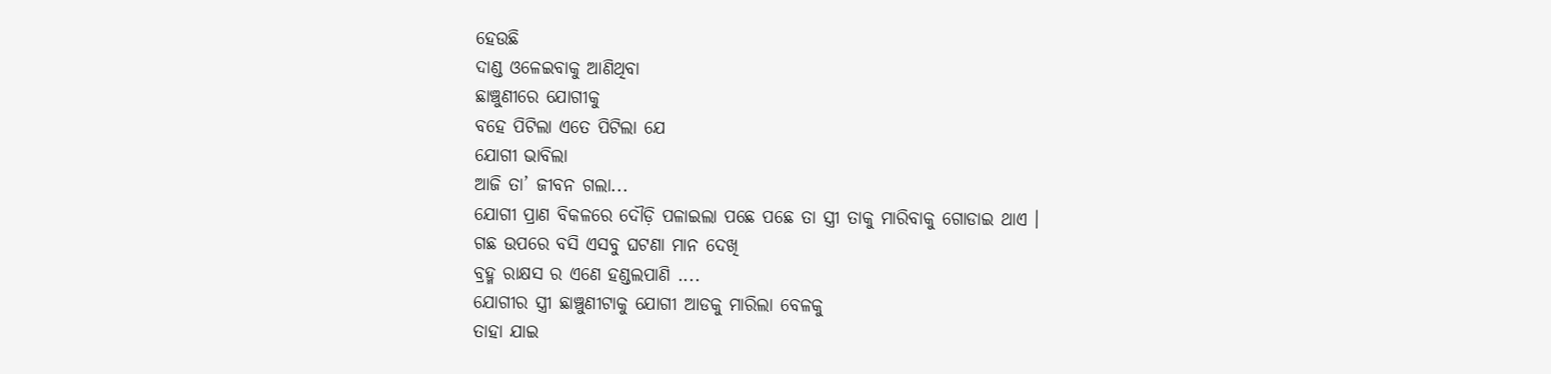ହେଉଛି
ଦାଣ୍ଡ ଓଳେଇବାକୁ ଆଣିଥିବା
ଛାଞ୍ଚୁଣୀରେ ଯୋଗୀକୁ
ବହେ ପିଟିଲା ଏତେ ପିଟିଲା ଯେ
ଯୋଗୀ ଭାବିଲା
ଆଜି ତା’ ଜୀବନ ଗଲା...
ଯୋଗୀ ପ୍ରାଣ ବିକଳରେ ଦୌଡ଼ି ପଳାଇଲା ପଛେ ପଛେ ତା ସ୍ତ୍ରୀ ତାକୁ ମାରିବାକୁ ଗୋଡାଇ ଥାଏ ।
ଗଛ ଉପରେ ବସି ଏସବୁ ଘଟଣା ମାନ ଦେଖି
ବ୍ରହ୍ମ ରାକ୍ଷସ ର ଏଣେ ହଣ୍ଡଲପାଣି ....
ଯୋଗୀର ସ୍ତ୍ରୀ ଛାଞ୍ଚୁଣୀଟାକୁ ଯୋଗୀ ଆଡକୁ ମାରିଲା ବେଳକୁ
ତାହା ଯାଇ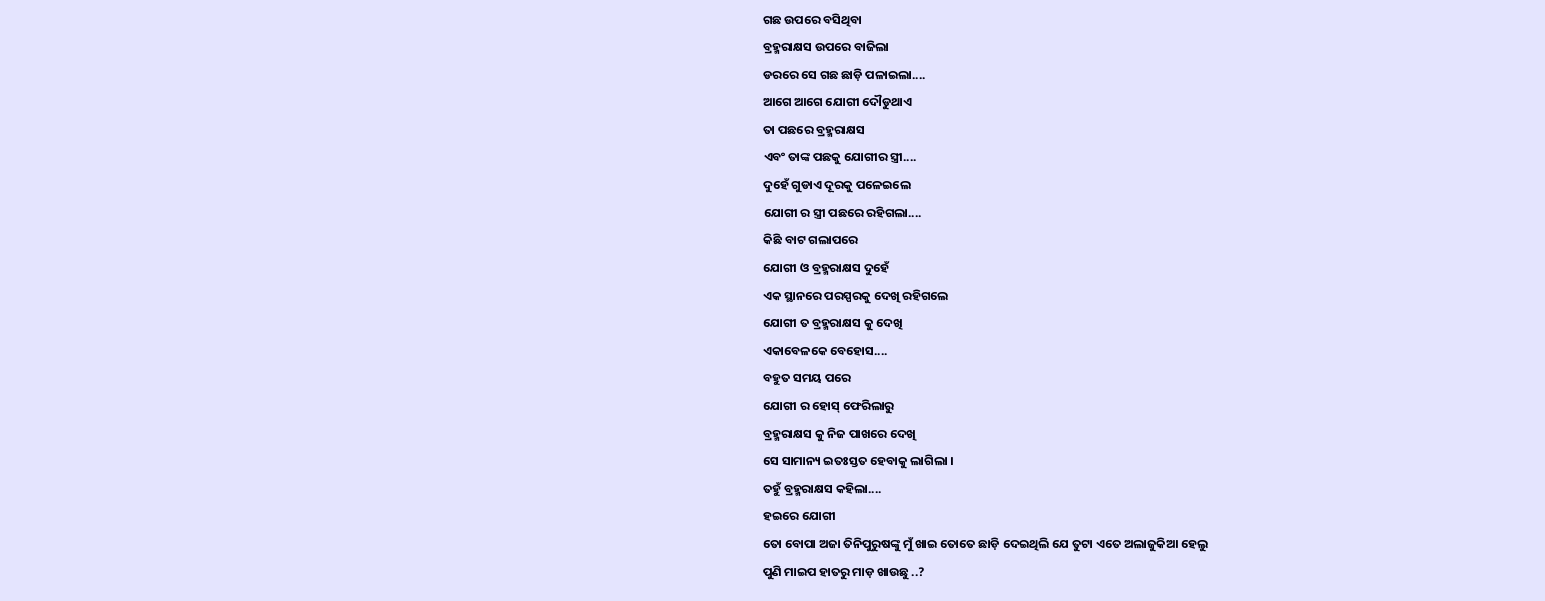ଗଛ ଉପରେ ବସିଥିବା
ବ୍ରହ୍ମରାକ୍ଷସ ଉପରେ ବାଜିଲା
ଡରରେ ସେ ଗଛ ଛାଡ଼ି ପଳାଇଲା....
ଆଗେ ଆଗେ ଯୋଗୀ ଦୌଡୁଥାଏ
ତା ପଛରେ ବ୍ରହ୍ମରାକ୍ଷସ
ଏବଂ ତାଙ୍କ ପଛକୁ ଯୋଗୀର ସ୍ତ୍ରୀ....
ଦୁହେଁ ଗୁଡାଏ ଦୂରକୁ ପଳେଇଲେ
ଯୋଗୀ ର ସ୍ତ୍ରୀ ପଛରେ ରହିଗଲା....
କିଛି ବାଟ ଗଲାପରେ
ଯୋଗୀ ଓ ବ୍ରହ୍ମରାକ୍ଷସ ଦୁହେଁ
ଏକ ସ୍ଥାନରେ ପରସ୍ପରକୁ ଦେଖି ରହିଗଲେ
ଯୋଗୀ ତ ବ୍ରହ୍ମରାକ୍ଷସ କୁ ଦେଖି
ଏକାବେଳକେ ବେହୋସ....
ବହୁତ ସମୟ ପରେ
ଯୋଗୀ ର ହୋସ୍ ଫେରିଲାରୁ
ବ୍ରହ୍ମରାକ୍ଷସ କୁ ନିଜ ପାଖରେ ଦେଖି
ସେ ସାମାନ୍ୟ ଇତଃସ୍ତତ ହେବାକୁ ଲାଗିଲା ।
ତହୁଁ ବ୍ରହ୍ମରାକ୍ଷସ କହିଲା....
ହଇରେ ଯୋଗୀ
ତୋ ବୋପା ଅଜା ତିନିପୁରୁଷଙ୍କୁ ମୁଁ ଖାଇ ତୋତେ ଛାଡ଼ି ଦେଇଥିଲି ଯେ ତୁଟା ଏତେ ଅଲାଜୁକିଆ ହେଲୁ
ପୁଣି ମାଇପ ହାତରୁ ମାଡ଼ ଖାଉଛୁ ..?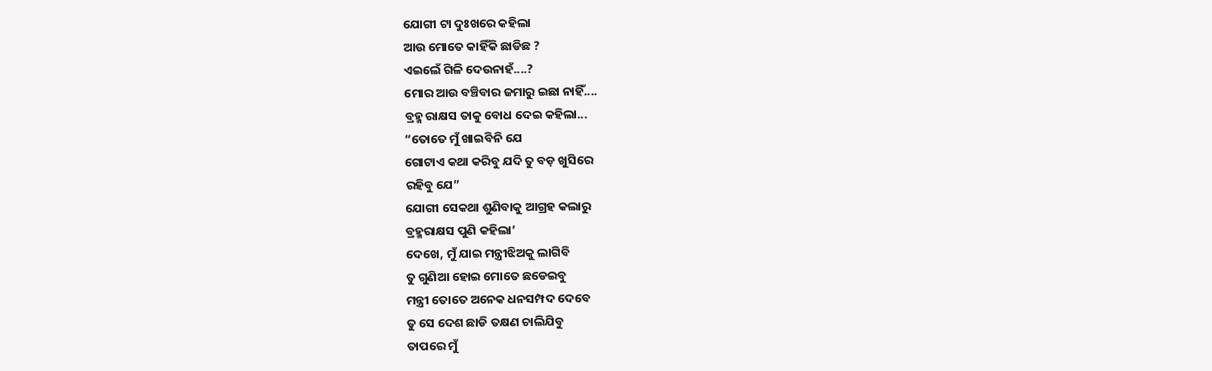ଯୋଗୀ ଟା ଦୁଃଖରେ କହିଲା
ଆଉ ମୋତେ କାହିଁକି ଛାଡିଛ ?
ଏଇଲେଁ ଗିଳି ଦେଉନାହଁ....?
ମୋର ଆଉ ବଞ୍ଚିବାର ଜମାରୁ ଇଛା ନାହିଁ....
ବ୍ରହ୍ମ ରାକ୍ଷସ ତାକୁ ବୋଧ ଦେଇ କହିଲା...
“ତୋତେ ମୁଁ ଖାଇବିନି ଯେ
ଗୋଟାଏ କଥା କରିବୁ ଯଦି ତୁ ବଡ଼ ଖୁସିରେ
ରହିବୁ ଯେ”
ଯୋଗୀ ସେକଥା ଶୁଣିବାକୁ ଆଗ୍ରହ କଲାରୁ
ବ୍ରହ୍ମରାକ୍ଷସ ପୁଣି କହିଲା’
ଦେଖେ, ମୁଁ ଯାଇ ମନ୍ତ୍ରୀଝିଅକୁ ଲାଗିବି
ତୁ ଗୁଣିଆ ହୋଇ ମୋତେ ଛଡେଇବୁ
ମନ୍ତ୍ରୀ ତୋତେ ଅନେକ ଧନସମ୍ପଦ ଦେବେ
ତୁ ସେ ଦେଶ ଛାଡି ତକ୍ଷଣ ଚାଲିଯିବୁ
ତାପରେ ମୁଁ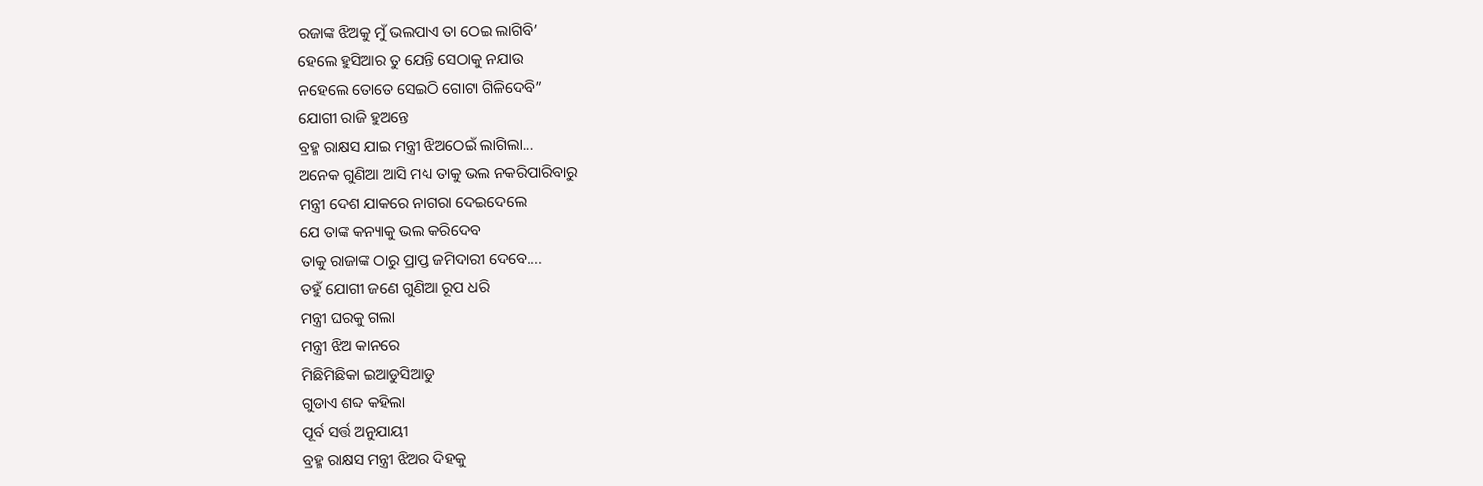ରଜାଙ୍କ ଝିଅକୁ ମୁଁ ଭଲପାଏ ତା ଠେଇ ଲାଗିବି’
ହେଲେ ହୁସିଆର ତୁ ଯେନ୍ତି ସେଠାକୁ ନଯାଉ
ନହେଲେ ତୋତେ ସେଇଠି ଗୋଟା ଗିଳିଦେବି”
ଯୋଗୀ ରାଜି ହୁଅନ୍ତେ
ବ୍ରହ୍ମ ରାକ୍ଷସ ଯାଇ ମନ୍ତ୍ରୀ ଝିଅଠେଇଁ ଲାଗିଲା...
ଅନେକ ଗୁଣିଆ ଆସି ମଧ୍ୟ ତାକୁ ଭଲ ନକରିପାରିବାରୁ
ମନ୍ତ୍ରୀ ଦେଶ ଯାକରେ ନାଗରା ଦେଇଦେଲେ
ଯେ ତାଙ୍କ କନ୍ୟାକୁ ଭଲ କରିଦେବ
ତାକୁ ରାଜାଙ୍କ ଠାରୁ ପ୍ରାପ୍ତ ଜମିଦାରୀ ଦେବେ....
ତହୁଁ ଯୋଗୀ ଜଣେ ଗୁଣିଆ ରୂପ ଧରି
ମନ୍ତ୍ରୀ ଘରକୁ ଗଲା
ମନ୍ତ୍ରୀ ଝିଅ କାନରେ
ମିଛିମିଛିକା ଇଆଡୁସିଆଡୁ
ଗୁଡାଏ ଶବ୍ଦ କହିଲା
ପୂର୍ବ ସର୍ତ୍ତ ଅନୁଯାୟୀ
ବ୍ରହ୍ମ ରାକ୍ଷସ ମନ୍ତ୍ରୀ ଝିଅର ଦିହକୁ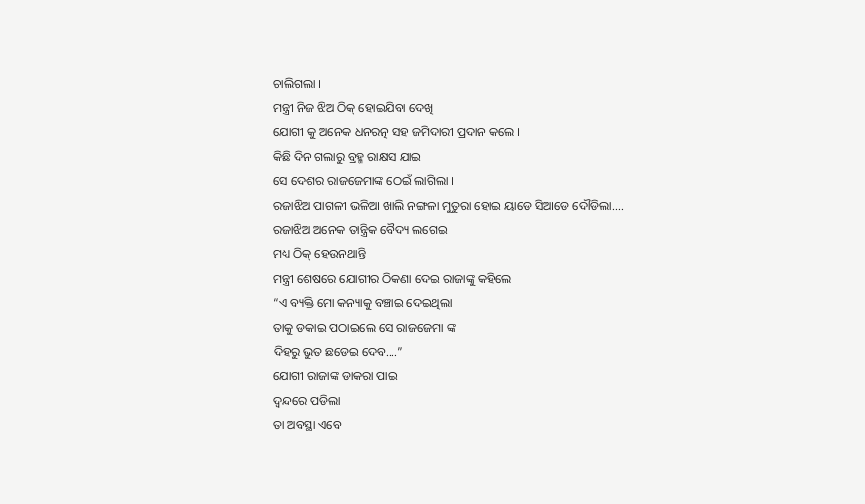ଚାଲିଗଲା ।
ମନ୍ତ୍ରୀ ନିଜ ଝିଅ ଠିକ୍ ହୋଇଯିବା ଦେଖି
ଯୋଗୀ କୁ ଅନେକ ଧନରତ୍ନ ସହ ଜମିଦାରୀ ପ୍ରଦାନ କଲେ ।
କିଛି ଦିନ ଗଲାରୁ ବ୍ରହ୍ମ ରାକ୍ଷସ ଯାଇ
ସେ ଦେଶର ରାଜଜେମାଙ୍କ ଠେଇଁ ଲାଗିଲା ।
ରଜାଝିଅ ପାଗଳୀ ଭଳିଆ ଖାଲି ନଙ୍ଗଳା ମୁତୁରା ହୋଇ ୟାଡେ ସିଆଡେ ଦୌଡିଲା....
ରଜାଝିଅ ଅନେକ ତାନ୍ତ୍ରିକ ବୈଦ୍ୟ ଲଗେଇ
ମଧ୍ୟ ଠିକ୍ ହେଉନଥାନ୍ତି
ମନ୍ତ୍ରୀ ଶେଷରେ ଯୋଗୀର ଠିକଣା ଦେଇ ରାଜାଙ୍କୁ କହିଲେ
“ଏ ବ୍ୟକ୍ତି ମୋ କନ୍ୟାକୁ ବଞ୍ଚାଇ ଦେଇଥିଲା
ତାକୁ ଡକାଇ ପଠାଇଲେ ସେ ରାଜଜେମା ଙ୍କ
ଦିହରୁ ଭୁତ ଛଡେଇ ଦେବ....”
ଯୋଗୀ ରାଜାଙ୍କ ଡାକରା ପାଇ
ଦ୍ବନ୍ଦରେ ପଡିଲା
ତା ଅବସ୍ଥା ଏବେ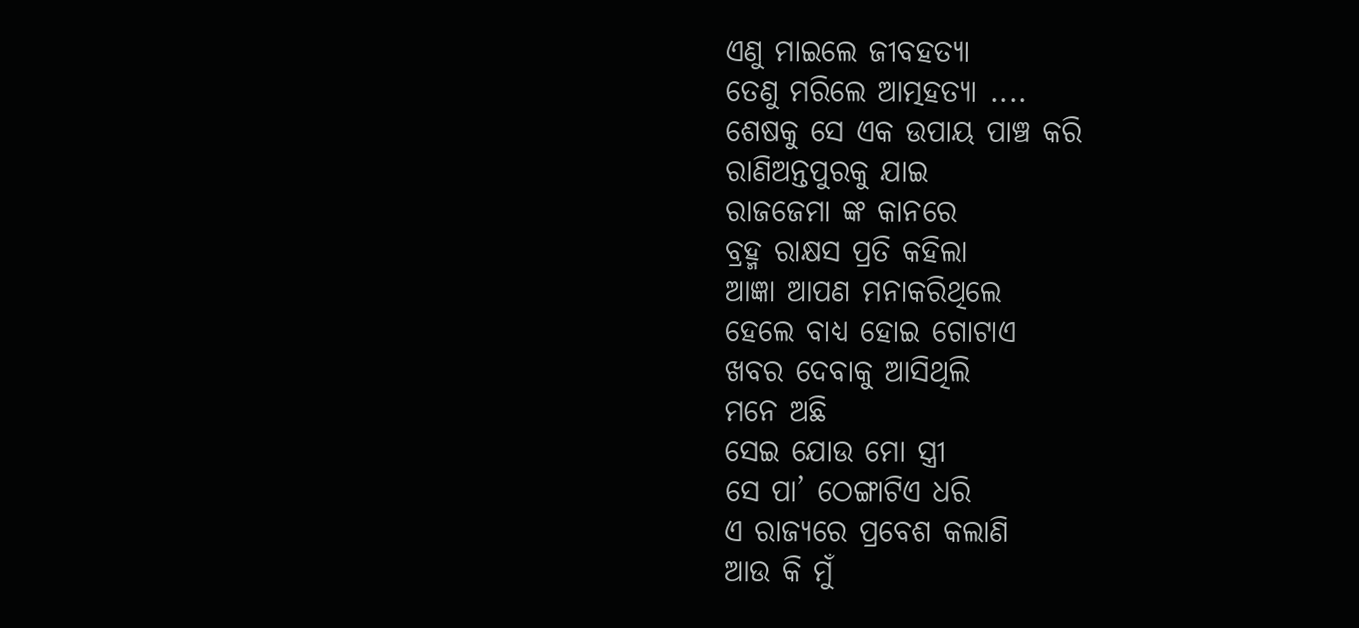ଏଣୁ ମାଇଲେ ଜୀବହତ୍ୟା
ତେଣୁ ମରିଲେ ଆତ୍ମହତ୍ୟା ....
ଶେଷକୁ ସେ ଏକ ଉପାୟ ପାଞ୍ଚ କରି
ରାଣିଅନ୍ତପୁରକୁ ଯାଇ
ରାଜଜେମା ଙ୍କ କାନରେ
ବ୍ରହ୍ମ ରାକ୍ଷସ ପ୍ରତି କହିଲା
ଆଜ୍ଞା ଆପଣ ମନାକରିଥିଲେ
ହେଲେ ବାଧ୍ୟ ହୋଇ ଗୋଟାଏ
ଖବର ଦେବାକୁ ଆସିଥିଲି
ମନେ ଅଛି
ସେଇ ଯୋଉ ମୋ ସ୍ତ୍ରୀ
ସେ ପା’ ଠେଙ୍ଗାଟିଏ ଧରି
ଏ ରାଜ୍ୟରେ ପ୍ରବେଶ କଲାଣି
ଆଉ କି ମୁଁ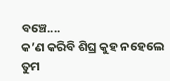ବଞ୍ଚେ....
କ’ଣ କରିବି ଶିଘ୍ର କୁହ ନହେଲେ
ତୁମ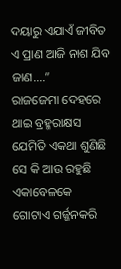ଦୟାରୁ ଏଯାଏଁ ଜୀବିତ ଏ ପ୍ରାଣ ଆଜି ନାଶ ଯିବ ଜାଣ....”
ରାଜଜେମା ଦେହରେ ଥାଇ ବ୍ରହ୍ମରାକ୍ଷସ ଯେମିତି ଏକଥା ଶୁଣିଛି
ସେ କି ଆଉ ରହୁଛି
ଏକାବେଳକେ ଗୋଟାଏ ଗର୍ଜ୍ଜନକରି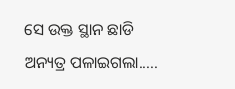ସେ ଉକ୍ତ ସ୍ଥାନ ଛାଡି ଅନ୍ୟତ୍ର ପଳାଇଗଲା.....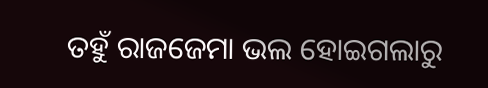ତହୁଁ ରାଜଜେମା ଭଲ ହୋଇଗଲାରୁ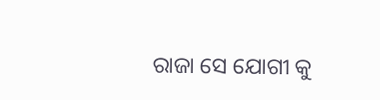ରାଜା ସେ ଯୋଗୀ କୁ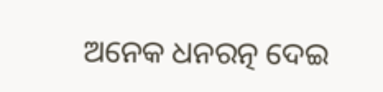ଅନେକ ଧନରତ୍ନ ଦେଇ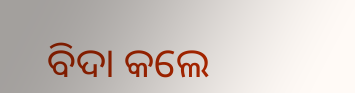ବିଦା କଲେ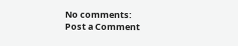No comments:
Post a Comment